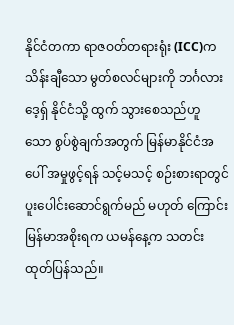နိုင်ငံတကာ ရာဇဝတ်တရားရုံး (ICC)က သိန်းချီသော မွတ်စလင်များကို ဘင်္ဂလားဒေ့ရှ် နိုင်ငံသို့ ထွက် သွားစေသည်ဟူ သော စွပ်စွဲချက်အတွက် မြန်မာနိုင်ငံအပေါ် အမှုဖွင့်ရန် သင့်မသင့် စဉ်းစားရာတွင် ပူးပေါင်းဆောင်ရွက်မည် မဟုတ် ကြောင်း မြန်မာအစိုးရက ယမန်နေ့က သတင်း ထုတ်ပြန်သည်။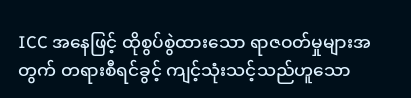ICC အနေဖြင့် ထိုစွပ်စွဲထားသော ရာဇဝတ်မှုများအတွက် တရားစီရင်ခွင့် ကျင့်သုံးသင့်သည်ဟူသော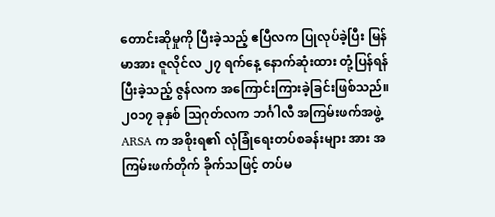တောင်းဆိုမှုကို ပြီးခဲ့သည့် ဧပြီလက ပြုလုပ်ခဲ့ပြီး မြန်မာအား ဇူလိုင်လ ၂၇ ရက်နေ့ နောက်ဆုံးထား တုံ့ပြန်ရန် ပြီးခဲ့သည့် ဇွန်လက အကြောင်းကြားခဲ့ခြင်းဖြစ်သည်။
၂၀၁၇ ခုနှစ် သြဂုတ်လက ဘင်္ဂါလီ အကြမ်းဖက်အဖွဲ့ ARSA က အစိုးရ၏ လုံခြုံရေးတပ်စခန်းများ အား အကြမ်းဖက်တိုက် ခိုက်သဖြင့် တပ်မ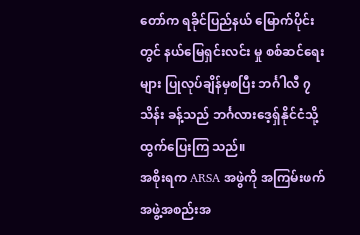တော်က ရခိုင်ပြည်နယ် မြောက်ပိုင်းတွင် နယ်မြေရှင်းလင်း မှု စစ်ဆင်ရေးများ ပြုလုပ်ချိန်မှစပြီး ဘင်္ဂါလီ ၇သိန်း ခန့်သည် ဘင်္ဂလားဒေ့ရှ်နိုင်ငံသို့ ထွက်ပြေးကြ သည်။
အစိုးရက ARSA အဖွဲကို အကြမ်းဖက်အဖွဲ့အစည်းအ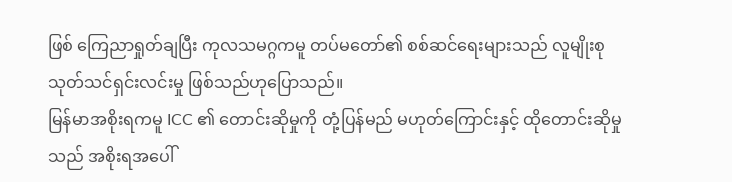ဖြစ် ကြေညာရှုတ်ချပြီး ကုလသမဂ္ဂကမူ တပ်မတော်၏ စစ်ဆင်ရေးများသည် လူမျိုးစုသုတ်သင်ရှင်းလင်းမှု ဖြစ်သည်ဟုပြောသည်။
မြန်မာအစိုးရကမူ ICC ၏ တောင်းဆိုမှုကို တုံ့ပြန်မည် မဟုတ်ကြောင်းနှင့် ထိုတောင်းဆိုမှုသည် အစိုးရအပေါ်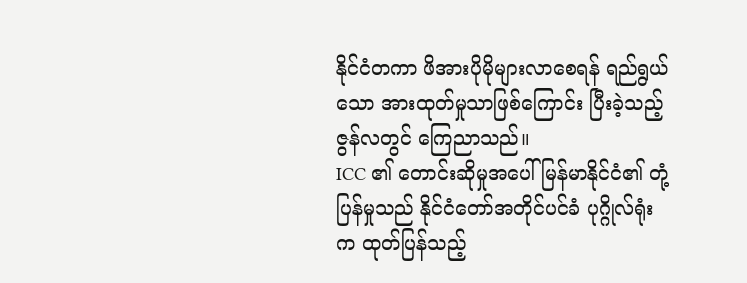နိုင်ငံတကာ ဖိအားပိုမိုများလာစေရန် ရည်ရွယ်သော အားထုတ်မှုသာဖြစ်ကြောင်း ပြီးခဲ့သည့် ဇွန်လတွင် ကြေညာသည်။
ICC ၏ တောင်းဆိုမှုအပေါ် မြန်မာနိုင်ငံ၏ တုံ့ပြန်မှုသည် နိုင်ငံတော်အတိုင်ပင်ခံ ပုဂ္ဂိုလ်ရုံးက ထုတ်ပြန်သည့်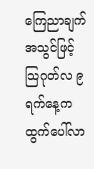ကြေညာချက် အသွင်ဖြင့် သြဂုတ်လ ၉ ရက်နေ့က ထွက်ပေါ်လာ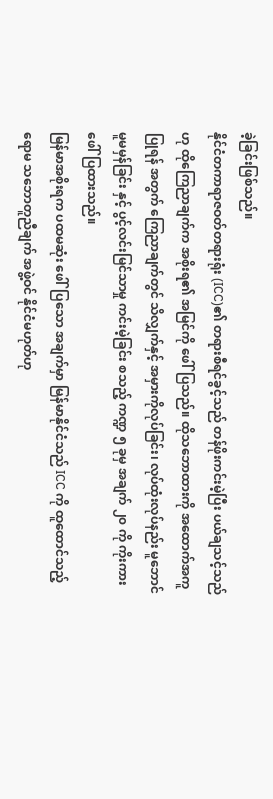ခဲ့ခြင်းဖြစ်သည်။
နိုင်ငံတကာရာဇဝတ်တရားရုံး (ICC)၏ တရားစီရင်ခွင့်သည် တန်ဖိုးကင်းမဲ့ပြီး ပယ်ချသင့်သည်ဟု ထိုကြေညာချက်က အစိုးရ၏ အမြင်ကို ဖေါ်ပြသည်။ ထိုသဘောထားကို အထောက်အကူပြုရန် အတွက် ကြေညာချက်တွင် သိလျှက်နှင့် အမှားကိုလုပ်ခြင်း၊ လုပ်ထုံးလုပ်နည်း မူဘောင် မူမမှန်ခြင်း နှင့် ပွင့်လင်းမြင်သာမှု ကင်းမဲ့ခြင်း စသည့် ကဏ္ဍ ၅ ခုမှ အချက် ၂၀ ကို ကိုးကားဖေါ်ပြထားသည်။
မြန်မာအစိုးရက ပထမဆုံး ဖေါ်ပြသော အချက်မှာ မြန်မာနိုင်ငံသည် ICC ကို ထူထောင်သည့် ရောမ သဘောတူညီချက် အဖွဲ့ဝင် နိုင်ငံမဟုတ်ဟု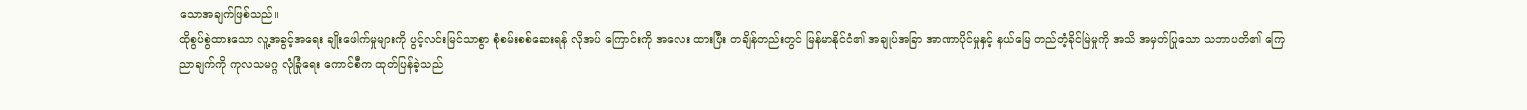သောအချက်ဖြစ်သည်။
ထိုစွပ်စွဲထားသော လူ့အခွင့်အရေး ချိုးဖေါက်မှုများကို ပွင့်လင်းမြင်သာစွာ စုံစမ်းစစ်ဆေးရန် လိုအပ် ကြောင်းကို အလေး ထားပြီး တချိန်တည်းတွင် မြန်မာနိုင်ငံ၏ အချုပ်အခြာ အာဏာပိုင်မှုနှင့် နယ်မြေ တည်တံ့ခိုင်မြဲမှုကို အသိ အမှတ်ပြုသော သဘာပတိ၏ ကြေညာချက်ကို ကုလသမဂ္ဂ လုံခြုံရေး ကောင်စီက ထုတ်ပြန်ခဲ့သည်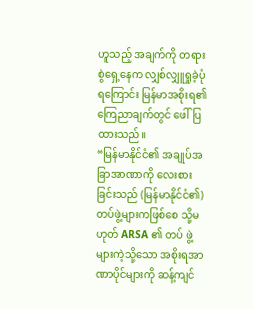ဟူသည့် အချက်ကို တရားစွဲရှေ့နေက လျှစ်လျှူရှုခဲ့ပုံ ရကြောင်း မြန်မာအစိုးရ၏ ကြေညာချက်တွင် ဖေါ်ပြထားသည်။
“မြန်မာနိုင်ငံ၏ အချုပ်အခြာအာဏာကို လေးစားခြင်းသည် (မြန်မာနိုင်ငံ၏) တပ်ဖွဲ့များကဖြစ်စေ သို့မဟုတ် ARSA ၏ တပ် ဖွဲ့များကဲ့သို့သော အစိုးရအာဏာပိုင်များကို ဆန့်ကျင်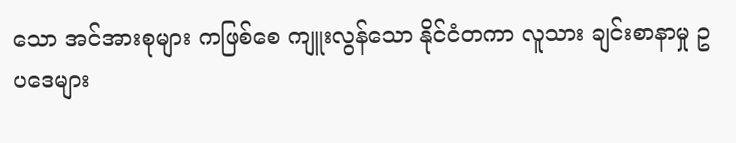သော အင်အားစုများ ကဖြစ်စေ ကျူးလွန်သော နိုင်ငံတကာ လူသား ချင်းစာနာမှု ဥပဒေများ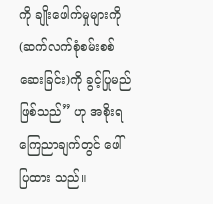ကို ချိုးဖေါက်မှုများကို (ဆက်လက်စုံစမ်းစစ်ဆေးခြင်း)ကို ခွင့်ပြုမည်ဖြစ်သည်” ဟု အစိုးရ ကြေညာချက်တွင် ဖေါ်ပြထား သည်။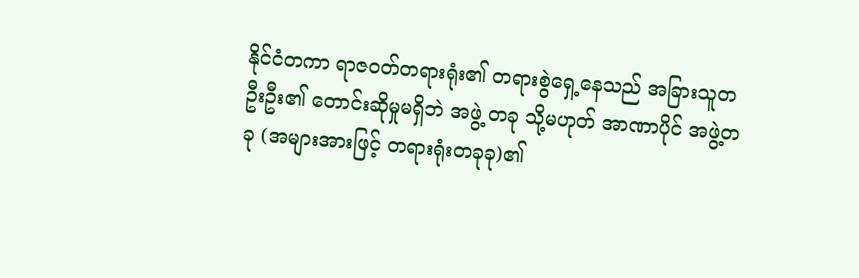နိုင်ငံတကာ ရာဇဝတ်တရားရုံး၏ တရားစွဲရှေ့နေသည် အခြားသူတဦးဦး၏ တောင်းဆိုမှုမရှိဘဲ အဖွဲ့ တခု သို့မဟုတ် အာဏာပိုင် အဖွဲ့တခု (အများအားဖြင့် တရားရုံးတခုခု)၏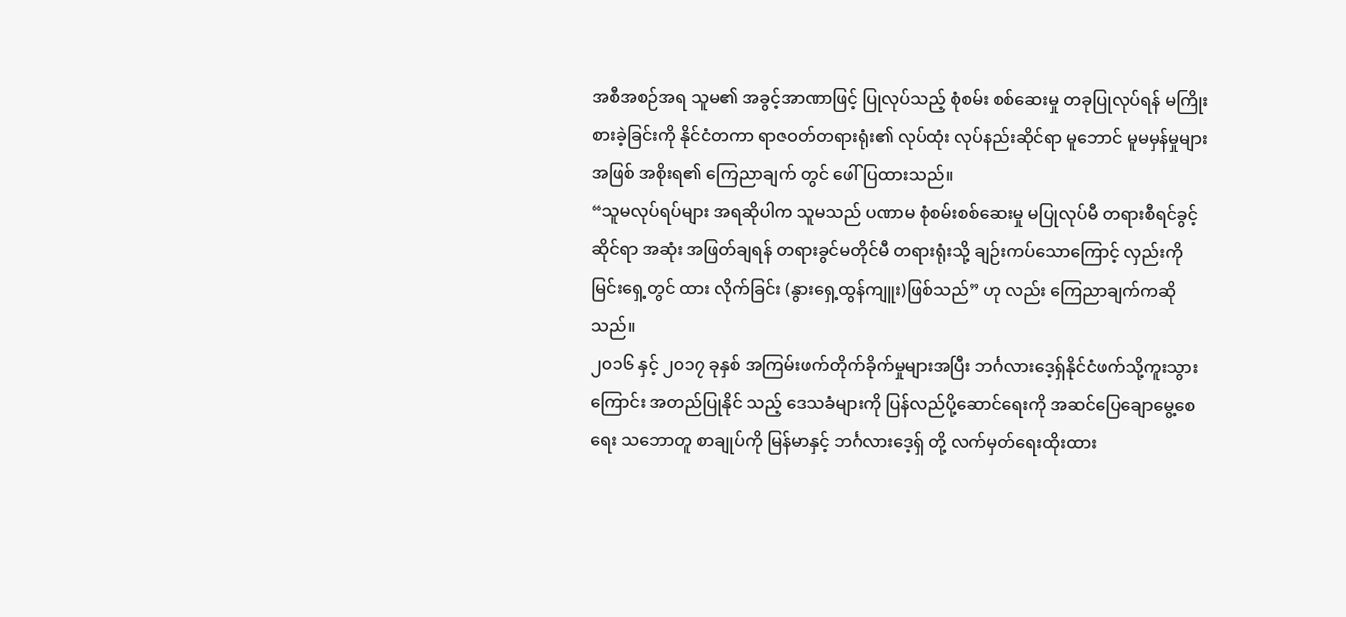အစီအစဉ်အရ သူမ၏ အခွင့်အာဏာဖြင့် ပြုလုပ်သည့် စုံစမ်း စစ်ဆေးမှု တခုပြုလုပ်ရန် မကြိုးစားခဲ့ခြင်းကို နိုင်ငံတကာ ရာဇဝတ်တရားရုံး၏ လုပ်ထုံး လုပ်နည်းဆိုင်ရာ မူဘောင် မူမမှန်မှုများအဖြစ် အစိုးရ၏ ကြေညာချက် တွင် ဖေါ်ပြထားသည်။
“သူမလုပ်ရပ်များ အရဆိုပါက သူမသည် ပဏာမ စုံစမ်းစစ်ဆေးမှု မပြုလုပ်မီ တရားစီရင်ခွင့်ဆိုင်ရာ အဆုံး အဖြတ်ချရန် တရားခွင်မတိုင်မီ တရားရုံးသို့ ချဉ်းကပ်သောကြောင့် လှည်းကိုမြင်းရှေ့တွင် ထား လိုက်ခြင်း (နွားရှေ့ထွန်ကျူး)ဖြစ်သည်” ဟု လည်း ကြေညာချက်ကဆိုသည်။
၂၀၁၆ နှင့် ၂၀၁၇ ခုနှစ် အကြမ်းဖက်တိုက်ခိုက်မှုများအပြီး ဘင်္ဂလားဒေ့ရှ်နိုင်ငံဖက်သို့ကူးသွားကြောင်း အတည်ပြုနိုင် သည့် ဒေသခံများကို ပြန်လည်ပို့ဆောင်ရေးကို အဆင်ပြေချောမွေ့စေရေး သဘောတူ စာချုပ်ကို မြန်မာနှင့် ဘင်္ဂလားဒေ့ရှ် တို့ လက်မှတ်ရေးထိုးထား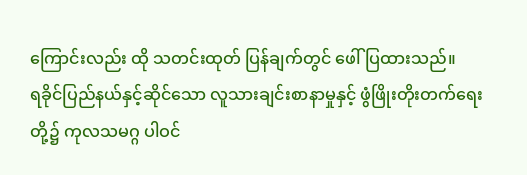ကြောင်းလည်း ထို သတင်းထုတ် ပြန်ချက်တွင် ဖေါ်ပြထားသည်။
ရခိုင်ပြည်နယ်နှင့်ဆိုင်သော လူသားချင်းစာနာမှုနှင့် ဖွံဖြိုးတိုးတက်ရေးတို့၌ ကုလသမဂ္ဂ ပါဝင်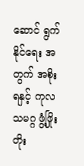ဆောင် ရွက်နိုင်ရေး အတွက် အစိုးရနှင့် ကုလသမဂ္ဂ ဖွံ့ဖြိုးတိုး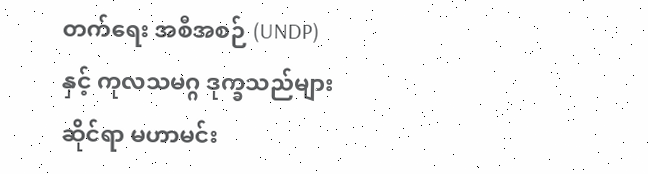တက်ရေး အစီအစဉ် (UNDP) နှင့် ကုလသမဂ္ဂ ဒုက္ခသည်များ ဆိုင်ရာ မဟာမင်း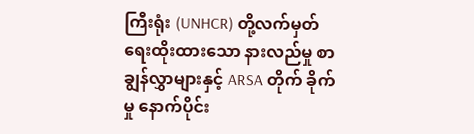ကြီးရုံး (UNHCR) တို့လက်မှတ်ရေးထိုးထားသော နားလည်မှု စာချွန်လွှာများနှင့် ARSA တိုက် ခိုက်မှု နောက်ပိုင်း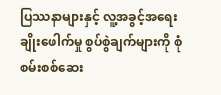ပြဿနာများနှင့် လူ့အခွင့်အရေး ချိုးဖေါက်မှု စွပ်စွဲချက်များကို စုံစမ်းစစ်ဆေး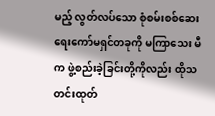မည့် လွတ်လပ်သော စုံစမ်းစစ်ဆေးရေးကော်မရှင်တခုကို မကြာသေး မီက ဖွဲ့စည်းခဲ့ခြင်းတို့ကိုလည်း ထိုသတင်းထုတ်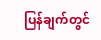ပြန်ချက်တွင်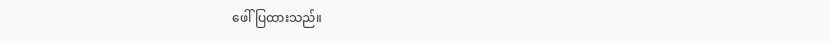ဖေါ်ပြထားသည်။